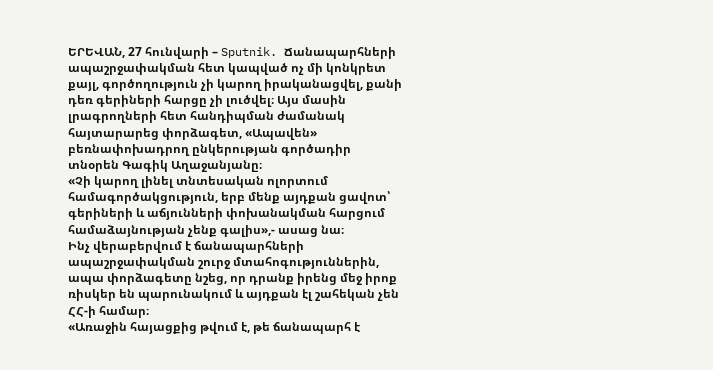ԵՐԵՎԱՆ, 27 հունվարի – Sputnik. Ճանապարհների ապաշրջափակման հետ կապված ոչ մի կոնկրետ քայլ, գործողություն չի կարող իրականացվել, քանի դեռ գերիների հարցը չի լուծվել։ Այս մասին լրագրողների հետ հանդիպման ժամանակ հայտարարեց փորձագետ, «Ապավեն» բեռնափոխադրող ընկերության գործադիր տնօրեն Գագիկ Աղաջանյանը։
«Չի կարող լինել տնտեսական ոլորտում համագործակցություն, երբ մենք այդքան ցավոտ՝ գերիների և աճյունների փոխանակման հարցում համաձայնության չենք գալիս»,- ասաց նա։
Ինչ վերաբերվում է ճանապարհների ապաշրջափակման շուրջ մտահոգություններին, ապա փորձագետը նշեց, որ դրանք իրենց մեջ իրոք ռիսկեր են պարունակում և այդքան էլ շահեկան չեն ՀՀ-ի համար։
«Առաջին հայացքից թվում է, թե ճանապարհ է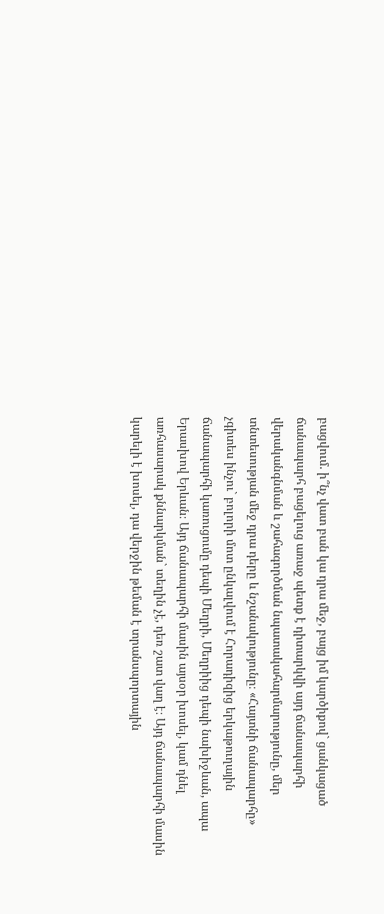բացվում. ի՞նչ վատ բան կա դրա մեջ, բայց իմ կարծիքով` ցանկացած ճանապարհ բացելուց առաջ պետք է դիտարկվի այդ ճանապարհի վերականգնման և շահագործման նպատակահարմարությունը, մեր տնտեսության մեջ դրա դերը և նշանակությունը։ «Հայտնի ճանապարհը» չգիտես ինչու` բոլորի մոտ ընկալվում է Հորադիզից երկաթուղային ճանապարհի կառուցումը դեպի Մեղրի, Մեղրիից դեպի նախիջևան, ապա Երասխով Երևան։ Այդ ճանապարհի մասին այսօր խոսել, կամ դնել առհասարակ քննարկման` տեղին չէ, դեռ շատ վաղ է։ Այդ ճանապարհի մասին կարելի է խոսել, դա վերջին թեման է տրանսպորտային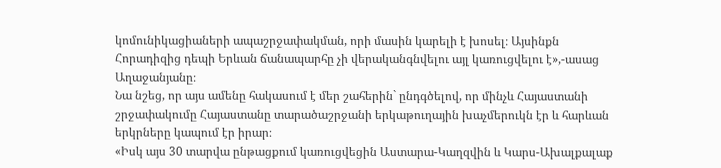կոմունիկացիաների ապաշրջափակման, որի մասին կարելի է խոսել։ Այսինքն Հորադիզից դեպի Երևան ճանապարհը չի վերականգնվելու այլ կառուցվելու է»,-ասաց Աղաջանյանը։
Նա նշեց, որ այս ամենը հակասում է մեր շահերին` ընդգծելով, որ մինչև Հայաստանի շրջափակումը Հայաստանը տարածաշրջանի երկաթուղային խաչմերուկն էր և հարևան երկրները կապում էր իրար։
«Իսկ այս 30 տարվա ընթացքում կառուցվեցին Աստարա-Կաղզվին և Կարս-Ախալքալաք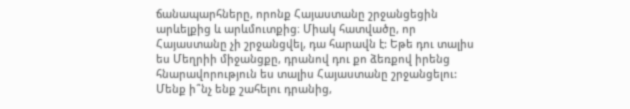ճանապարհները, որոնք Հայաստանը շրջանցեցին արևելքից և արևմուտքից։ Միակ հատվածը, որ Հայաստանը չի շրջանցվել, դա հարավն է: Եթե դու տալիս ես Մեղրիի միջանցքը, դրանով դու քո ձեռքով իրենց հնարավորություն ես տալիս Հայաստանը շրջանցելու: Մենք ի՞նչ ենք շահելու դրանից,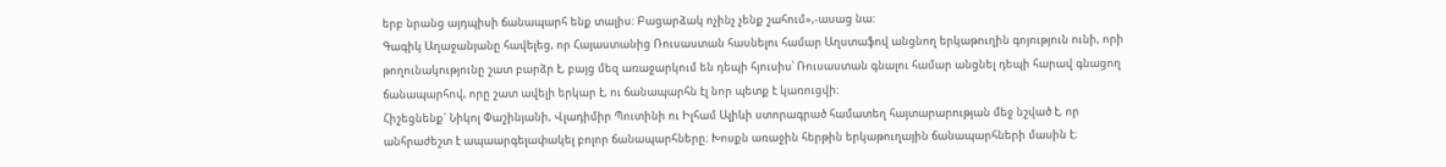երբ նրանց այդպիսի ճանապարհ ենք տալիս: Բացարձակ ոչինչ չենք շահում»,-ասաց նա:
Գագիկ Աղաջանյանը հավելեց, որ Հայաստանից Ռուսաստան հասնելու համար Աղստաֆով անցնող երկաթուղին գոյություն ունի, որի թողունակությունը շատ բարձր է, բայց մեզ առաջարկում են դեպի հյուսիս՝ Ռուսաստան գնալու համար անցնել դեպի հարավ գնացող ճանապարհով, որը շատ ավելի երկար է, ու ճանապարհն էլ նոր պետք է կառուցվի:
Հիշեցնենք` Նիկոլ Փաշինյանի, Վլադիմիր Պուտինի ու Իլհամ Ալիևի ստորագրած համատեղ հայտարարության մեջ նշված է, որ անհրաժեշտ է ապաարգելափակել բոլոր ճանապարհները։ Խոսքն առաջին հերթին երկաթուղային ճանապարհների մասին է։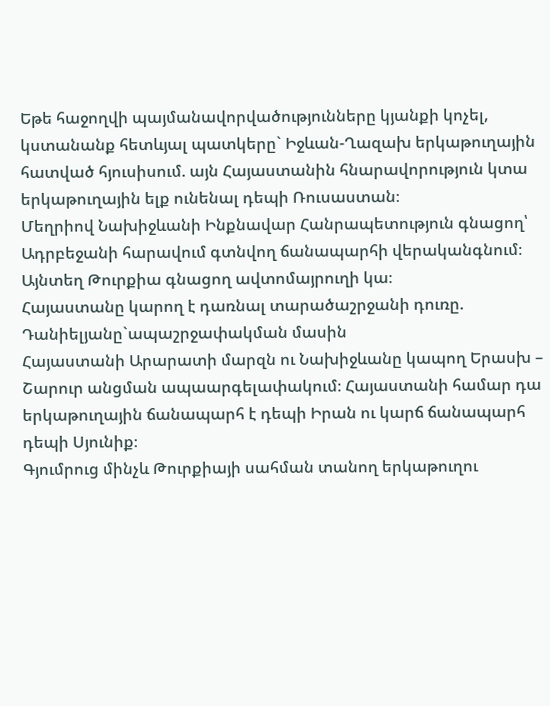Եթե հաջողվի պայմանավորվածությունները կյանքի կոչել, կստանանք հետևյալ պատկերը` Իջևան-Ղազախ երկաթուղային հատված հյուսիսում. այն Հայաստանին հնարավորություն կտա երկաթուղային ելք ունենալ դեպի Ռուսաստան։
Մեղրիով Նախիջևանի Ինքնավար Հանրապետություն գնացող՝ Ադրբեջանի հարավում գտնվող ճանապարհի վերականգնում։ Այնտեղ Թուրքիա գնացող ավտոմայրուղի կա։
Հայաստանը կարող է դառնալ տարածաշրջանի դուռը. Դանիելյանը`ապաշրջափակման մասին
Հայաստանի Արարատի մարզն ու Նախիջևանը կապող Երասխ – Շարուր անցման ապաարգելափակում։ Հայաստանի համար դա երկաթուղային ճանապարհ է դեպի Իրան ու կարճ ճանապարհ դեպի Սյունիք։
Գյումրուց մինչև Թուրքիայի սահման տանող երկաթուղու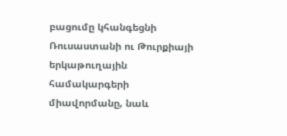բացումը կհանգեցնի Ռուսաստանի ու Թուրքիայի երկաթուղային համակարգերի միավորմանը, նաև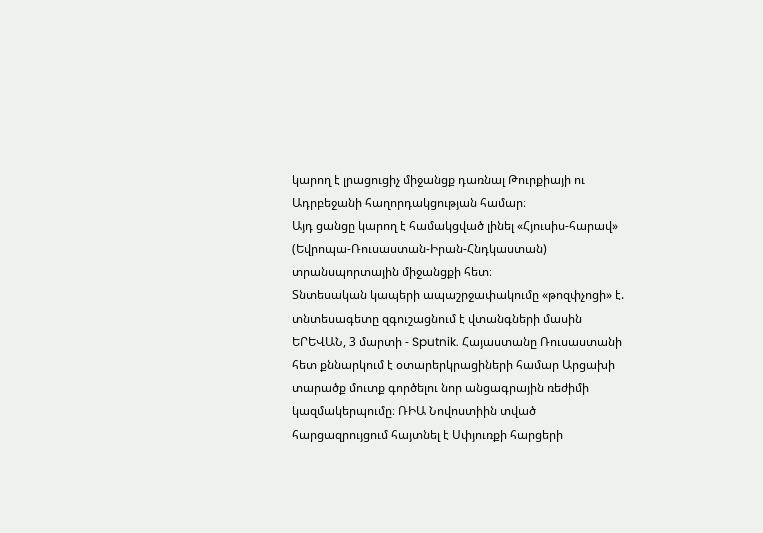կարող է լրացուցիչ միջանցք դառնալ Թուրքիայի ու Ադրբեջանի հաղորդակցության համար։
Այդ ցանցը կարող է համակցված լինել «Հյուսիս-հարավ» (Եվրոպա-Ռուսաստան-Իրան-Հնդկաստան) տրանսպորտային միջանցքի հետ։
Տնտեսական կապերի ապաշրջափակումը «թոզփչոցի» է. տնտեսագետը զգուշացնում է վտանգների մասին
ԵՐԵՎԱՆ, 3 մարտի - Sputnik. Հայաստանը Ռուսաստանի հետ քննարկում է օտարերկրացիների համար Արցախի տարածք մուտք գործելու նոր անցագրային ռեժիմի կազմակերպումը։ ՌԻԱ Նովոստիին տված հարցազրույցում հայտնել է Սփյուռքի հարցերի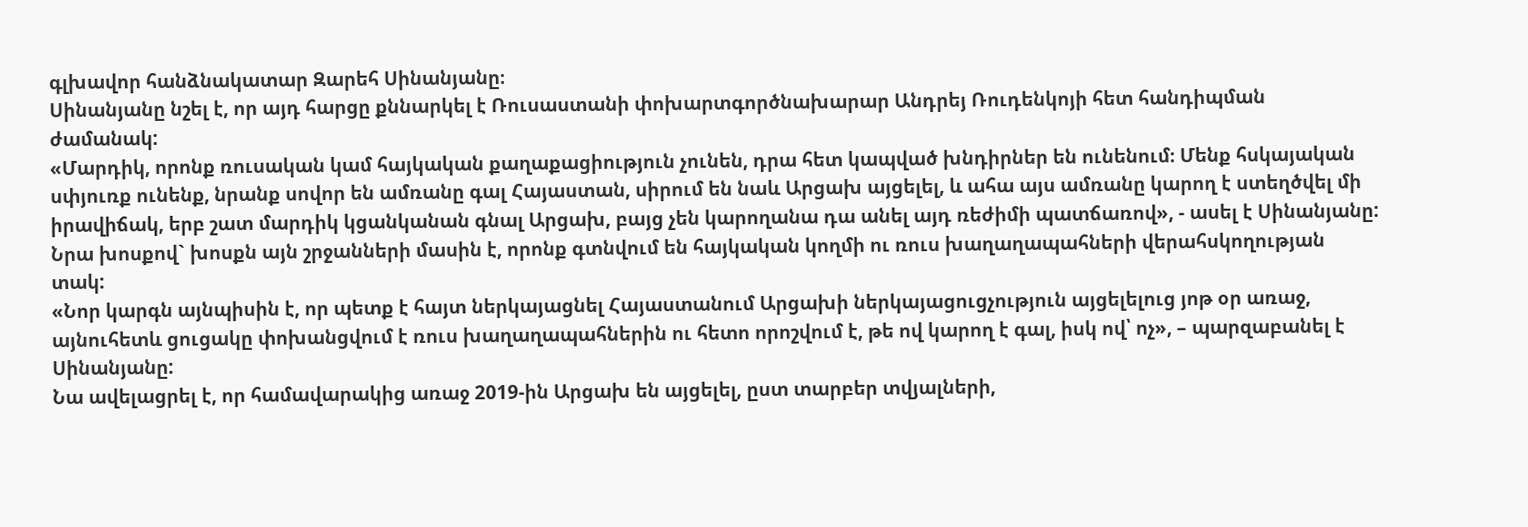գլխավոր հանձնակատար Զարեհ Սինանյանը։
Սինանյանը նշել է, որ այդ հարցը քննարկել է Ռուսաստանի փոխարտգործնախարար Անդրեյ Ռուդենկոյի հետ հանդիպման ժամանակ:
«Մարդիկ, որոնք ռուսական կամ հայկական քաղաքացիություն չունեն, դրա հետ կապված խնդիրներ են ունենում։ Մենք հսկայական սփյուռք ունենք, նրանք սովոր են ամռանը գալ Հայաստան, սիրում են նաև Արցախ այցելել, և ահա այս ամռանը կարող է ստեղծվել մի իրավիճակ, երբ շատ մարդիկ կցանկանան գնալ Արցախ, բայց չեն կարողանա դա անել այդ ռեժիմի պատճառով», - ասել է Սինանյանը:
Նրա խոսքով` խոսքն այն շրջանների մասին է, որոնք գտնվում են հայկական կողմի ու ռուս խաղաղապահների վերահսկողության տակ:
«Նոր կարգն այնպիսին է, որ պետք է հայտ ներկայացնել Հայաստանում Արցախի ներկայացուցչություն այցելելուց յոթ օր առաջ, այնուհետև ցուցակը փոխանցվում է ռուս խաղաղապահներին ու հետո որոշվում է, թե ով կարող է գալ, իսկ ով՝ ոչ», – պարզաբանել է Սինանյանը:
Նա ավելացրել է, որ համավարակից առաջ 2019-ին Արցախ են այցելել, ըստ տարբեր տվյալների,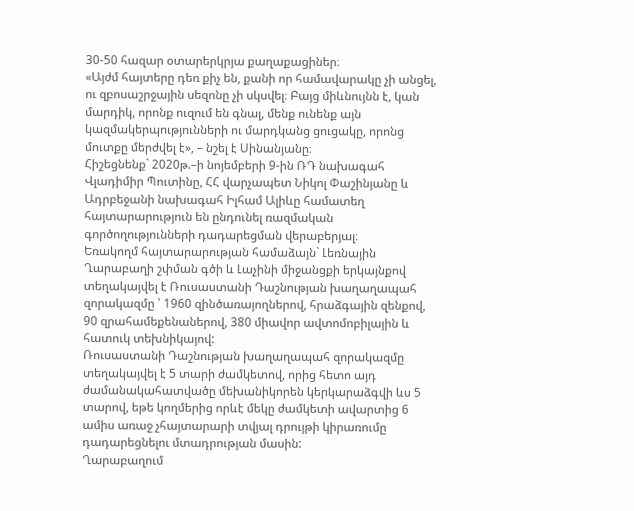30-50 հազար օտարերկրյա քաղաքացիներ։
«Այժմ հայտերը դեռ քիչ են, քանի որ համավարակը չի անցել, ու զբոսաշրջային սեզոնը չի սկսվել։ Բայց միևնույնն է, կան մարդիկ, որոնք ուզում են գնալ, մենք ունենք այն կազմակերպությունների ու մարդկանց ցուցակը, որոնց մուտքը մերժվել է», – նշել է Սինանյանը։
Հիշեցնենք` 2020թ.–ի նոյեմբերի 9-ին ՌԴ նախագահ Վլադիմիր Պուտինը, ՀՀ վարչապետ Նիկոլ Փաշինյանը և Ադրբեջանի նախագահ Իլհամ Ալիևը համատեղ հայտարարություն են ընդունել ռազմական գործողությունների դադարեցման վերաբերյալ։
Եռակողմ հայտարարության համաձայն` Լեռնային Ղարաբաղի շփման գծի և Լաչինի միջանցքի երկայնքով տեղակայվել է Ռուսաստանի Դաշնության խաղաղապահ զորակազմը ՝ 1960 զինծառայողներով, հրաձգային զենքով, 90 զրահամեքենաներով, 380 միավոր ավտոմոբիլային և հատուկ տեխնիկայով:
Ռուսաստանի Դաշնության խաղաղապահ զորակազմը տեղակայվել է 5 տարի ժամկետով, որից հետո այդ ժամանակահատվածը մեխանիկորեն կերկարաձգվի ևս 5 տարով, եթե կողմերից որևէ մեկը ժամկետի ավարտից 6 ամիս առաջ չհայտարարի տվյալ դրույթի կիրառումը դադարեցնելու մտադրության մասին:
Ղարաբաղում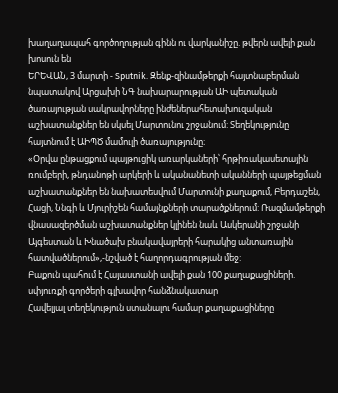խաղաղապահ գործողության գինն ու վարկանիշը. թվերն ավելի քան խոսուն են
ԵՐԵՎԱՆ, 3 մարտի - Sputnik. Զենք-զինամթերքի հայտնաբերման նպատակով Արցախի ՆԳ նախարարության ԱԻ պետական ծառայության սակրավորները ինժեներահետախուզական աշխատանքներ են սկսել Մարտունու շրջանում: Տեղեկությունը հայտնում է ԱԻՊԾ մամուլի ծառայությունը։
«Օրվա ընթացքում պայթուցիկ առարկաների՝ հրթիռակասետային ռումբերի, թնդանոթի արկերի և ականանետի ականների պայթեցման աշխատանքներ են նախատեսվում Մարտունի քաղաքում, Բերդաշեն, Հացի, Ննգի և Մյուրիշեն համայնքների տարածքներում: Ռազմամթերքի վնասազերծման աշխատանքներ կլինեն նաև Ասկերանի շրջանի Այգեստան և Խնածախ բնակավայրերի հարակից անտառային հատվածներում»,-նշված է հաղորդագրության մեջ:
Բաքուն պահում է Հայաստանի ավելի քան 100 քաղաքացիների. սփյուռքի գործերի գլխավոր հանձնակատար
Հավելյալ տեղեկություն ստանալու համար քաղաքացիները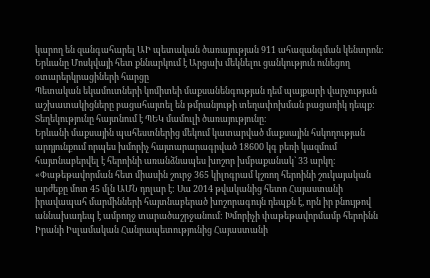կարող են զանգահարել ԱԻ պետական ծառայության 911 ահազանգման կենտրոն:
Երևանը Մոսկվայի հետ քննարկում է Արցախ մեկնելու ցանկություն ունեցող օտարերկրացիների հարցը
Պետական եկամուտների կոմիտեի մաքսանենգության դեմ պայքարի վարչության աշխատակիցները բացահայտել են թմրանյութի տեղափոխման բացառիկ դեպք: Տեղեկությունը հայտնում է ՊԵԿ մամուլի ծառայությունը։
Երևանի մաքսային պահեստներից մեկում կատարված մաքսային հսկողության արդյունքում որպես խմորիչ հայտարարագրված 18600 կգ բեռի կազմում հայտնաբերվել է հերոինի առանձնապես խոշոր խմբաքանակ` 33 արկղ։
«Փաթեթավորման հետ միասին շուրջ 365 կիլոգրամ կշռող հերոինի շուկայական արժեքը մոտ 45 մլն ԱՄՆ դոլար է: Սա 2014 թվականից հետո Հայաստանի իրավապահ մարմինների հայտնաբերած խոշորագույն դեպքն է, որն իր բնույթով աննախադեպ է ամբողջ տարածաշրջանում: Խմորիչի փաթեթավորմամբ հերոինն Իրանի Իսլամական Հանրապետությունից Հայաստանի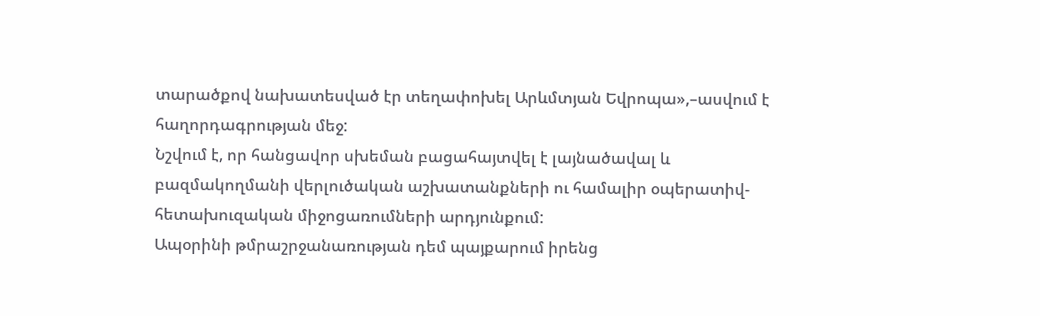տարածքով նախատեսված էր տեղափոխել Արևմտյան Եվրոպա»,–ասվում է հաղորդագրության մեջ:
Նշվում է, որ հանցավոր սխեման բացահայտվել է լայնածավալ և բազմակողմանի վերլուծական աշխատանքների ու համալիր օպերատիվ-հետախուզական միջոցառումների արդյունքում:
Ապօրինի թմրաշրջանառության դեմ պայքարում իրենց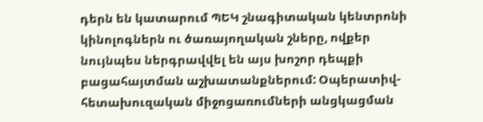դերն են կատարում ՊԵԿ շնագիտական կենտրոնի կինոլոգներն ու ծառայողական շները, ովքեր նույնպես ներգրավվել են այս խոշոր դեպքի բացահայտման աշխատանքներում: Օպերատիվ-հետախուզական միջոցառումների անցկացման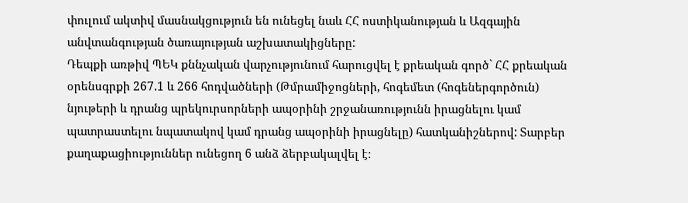փուլում ակտիվ մասնակցություն են ունեցել նաև ՀՀ ոստիկանության և Ազգային անվտանգության ծառայության աշխատակիցները:
Դեպքի առթիվ ՊԵԿ քննչական վարչությունում հարուցվել է քրեական գործ` ՀՀ քրեական օրենսգրքի 267.1 և 266 հոդվածների (Թմրամիջոցների, հոգեմետ (հոգեներգործուն) նյութերի և դրանց պրեկուրսորների ապօրինի շրջանառությունն իրացնելու կամ պատրաստելու նպատակով կամ դրանց ապօրինի իրացնելը) հատկանիշներով: Տարբեր քաղաքացիություններ ունեցող 6 անձ ձերբակալվել է։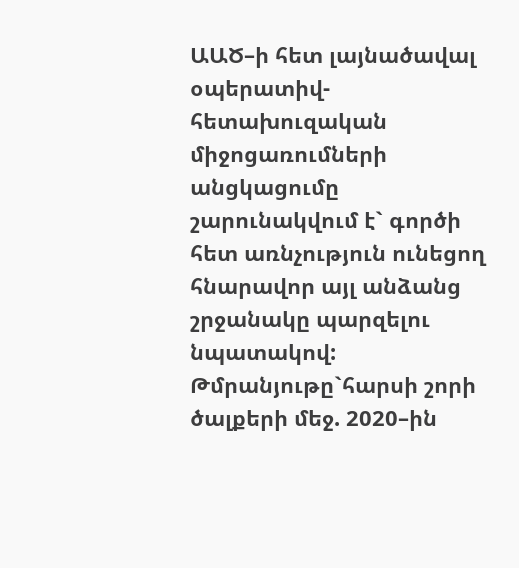ԱԱԾ–ի հետ լայնածավալ օպերատիվ-հետախուզական միջոցառումների անցկացումը շարունակվում է` գործի հետ առնչություն ունեցող հնարավոր այլ անձանց շրջանակը պարզելու նպատակով:
Թմրանյութը`հարսի շորի ծալքերի մեջ. 2020–ին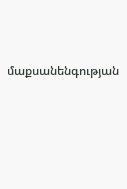մաքսանենգության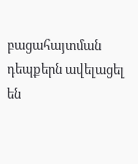բացահայտման դեպքերն ավելացել են